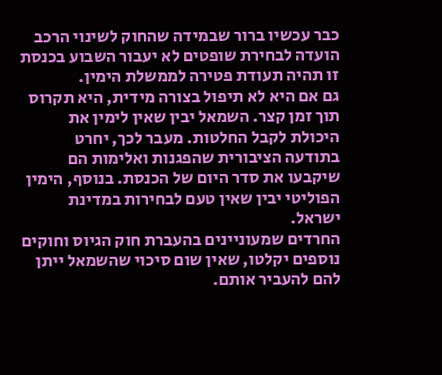כבר עכשיו ברור שבמידה שהחוק לשינוי הרכב הועדה לבחירת שופטים לא יעבור השבוע בכנסת זו תהיה תעודת פטירה לממשלת הימין.
גם אם היא לא תיפול בצורה מידית, היא תקרוס תוך זמן קצר. השמאל יבין שאין לימין את היכולת לקבל החלטות. מעבר לכך, יחרט בתודעה הציבורית שהפגנות ואלימות הם שיקבעו את סדר היום של הכנסת. בנוסף, הימין הפוליטי יבין שאין טעם לבחירות במדינת ישראל.
החרדים שמעוניינים בהעברת חוק הגיוס וחוקים נוספים יקלטו, שאין שום סיכוי שהשמאל ייתן להם להעביר אותם.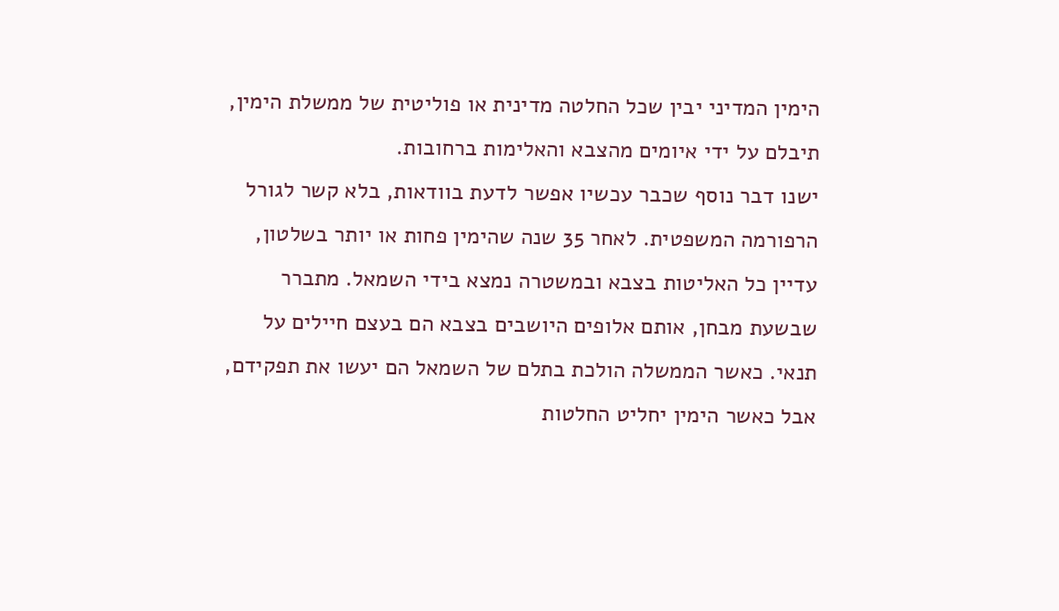הימין המדיני יבין שכל החלטה מדינית או פוליטית של ממשלת הימין, תיבלם על ידי איומים מהצבא והאלימות ברחובות.
ישנו דבר נוסף שכבר עכשיו אפשר לדעת בוודאות, בלא קשר לגורל הרפורמה המשפטית. לאחר 35 שנה שהימין פחות או יותר בשלטון, עדיין כל האליטות בצבא ובמשטרה נמצא בידי השמאל. מתברר שבשעת מבחן, אותם אלופים היושבים בצבא הם בעצם חיילים על תנאי. כאשר הממשלה הולכת בתלם של השמאל הם יעשו את תפקידם, אבל כאשר הימין יחליט החלטות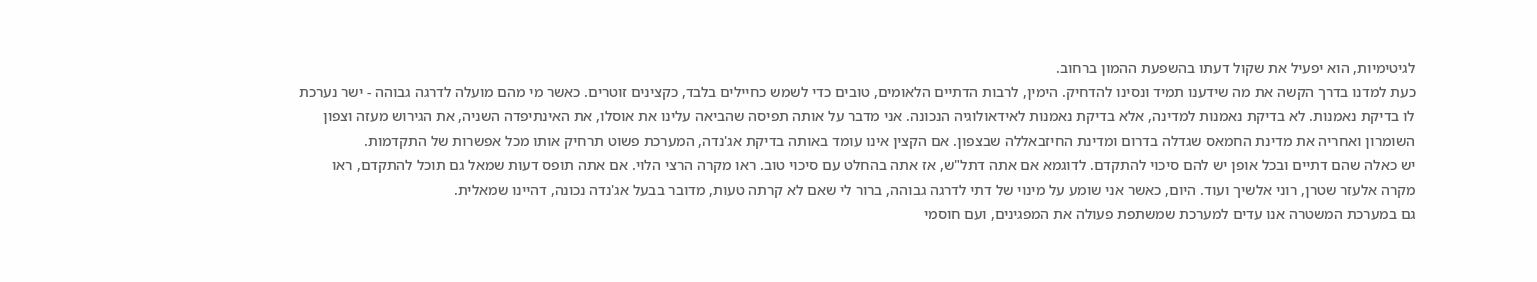לגיטימיות, הוא יפעיל את שקול דעתו בהשפעת ההמון ברחוב.
כעת למדנו בדרך הקשה את מה שידענו תמיד ונסינו להדחיק. הימין, לרבות הדתיים הלאומים, טובים כדי לשמש כחיילים בלבד, כקצינים זוטרים. כאשר מי מהם מועלה לדרגה גבוהה - ישר נערכת לו בדיקת נאמנות. לא בדיקת נאמנות למדינה, אלא בדיקת נאמנות לאידאולוגיה הנכונה. אני מדבר על אותה תפיסה שהביאה עלינו את אוסלו, את האינתיפדה השניה, את הגירוש מעזה וצפון השומרון ואחריה את מדינת החמאס שגדלה בדרום ומדינת החיזבאללה שבצפון. אם הקצין אינו עומד באותה בדיקת אג'נדה, המערכת פשוט תרחיק אותו מכל אפשרות של התקדמות.
יש כאלה שהם דתיים ובכל אופן יש להם סיכוי להתקדם. לדוגמא אם אתה דתל"ש, אז אתה בהחלט עם סיכוי טוב. ראו מקרה הרצי הלוי. אם אתה תופס דעות שמאל גם תוכל להתקדם, ראו מקרה אלעזר שטרן, רוני אלשיך ועוד. היום, כאשר אני שומע על מינוי של דתי לדרגה גבוהה, ברור לי שאם לא קרתה טעות, מדובר בבעל אג'נדה נכונה, דהיינו שמאלית.
גם במערכת המשטרה אנו עדים למערכת שמשתפת פעולה את המפגינים, ועם חוסמי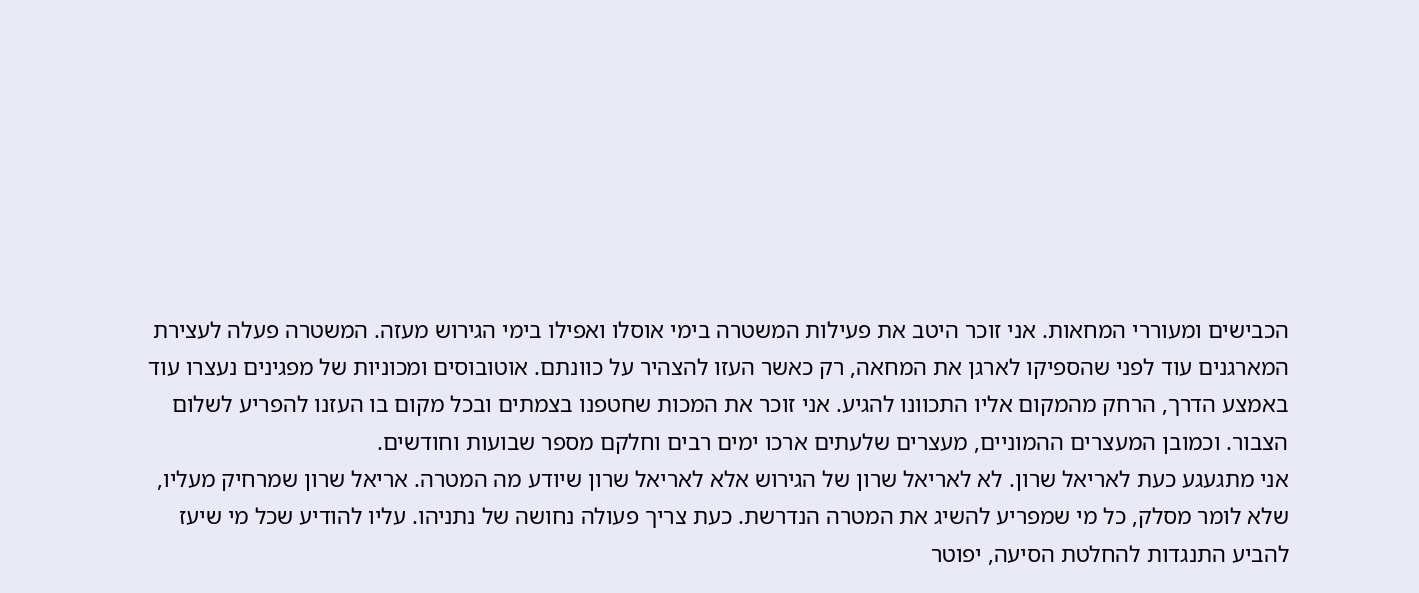הכבישים ומעוררי המחאות. אני זוכר היטב את פעילות המשטרה בימי אוסלו ואפילו בימי הגירוש מעזה. המשטרה פעלה לעצירת המארגנים עוד לפני שהספיקו לארגן את המחאה, רק כאשר העזו להצהיר על כוונתם. אוטובוסים ומכוניות של מפגינים נעצרו עוד באמצע הדרך, הרחק מהמקום אליו התכוונו להגיע. אני זוכר את המכות שחטפנו בצמתים ובכל מקום בו העזנו להפריע לשלום הצבור. וכמובן המעצרים ההמוניים, מעצרים שלעתים ארכו ימים רבים וחלקם מספר שבועות וחודשים.
אני מתגעגע כעת לאריאל שרון. לא לאריאל שרון של הגירוש אלא לאריאל שרון שיודע מה המטרה. אריאל שרון שמרחיק מעליו, שלא לומר מסלק, כל מי שמפריע להשיג את המטרה הנדרשת. כעת צריך פעולה נחושה של נתניהו. עליו להודיע שכל מי שיעז להביע התנגדות להחלטת הסיעה, יפוטר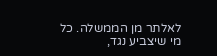לאלתר מן הממשלה. כל מי שיצביע נגד,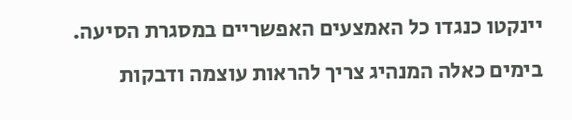יינקטו כנגדו כל האמצעים האפשריים במסגרת הסיעה. בימים כאלה המנהיג צריך להראות עוצמה ודבקות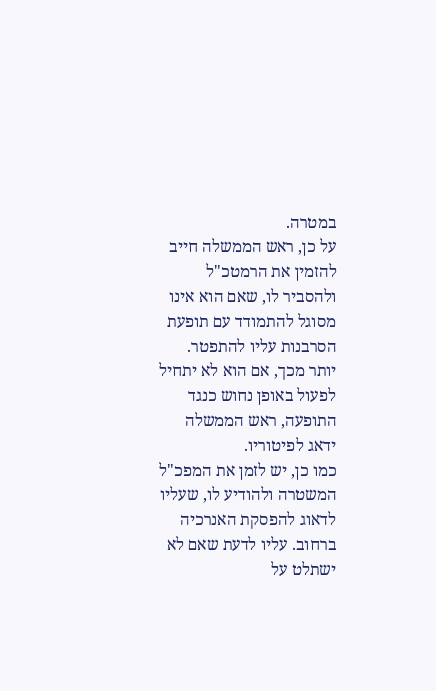במטרה.
על כן, ראש הממשלה חייב להזמין את הרמטכ"ל ולהסביר לו, שאם הוא אינו מסוגל להתמודד עם תופעת הסרבנות עליו להתפטר. יותר מכך, אם הוא לא יתחיל לפעול באופן נחוש כנגד התופעה, ראש הממשלה ידאג לפיטוריו.
כמו כן, יש לזמן את המפכ"ל המשטרה ולהודיע לו, שעליו לדאוג להפסקת האנרכיה ברחוב. עליו לדעת שאם לא ישתלט על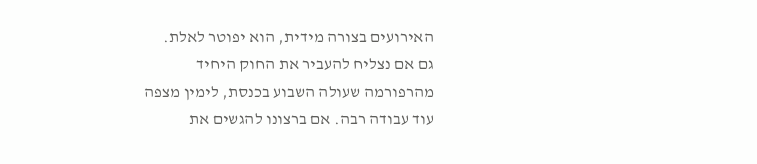האירועים בצורה מידית, הוא יפוטר לאלת.
גם אם נצליח להעביר את החוק היחיד מהרפורמה שעולה השבוע בכנסת, לימין מצפה עוד עבודה רבה. אם ברצונו להגשים את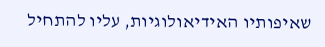שאיפותיו האידיאולוגיות, עליו להתחיל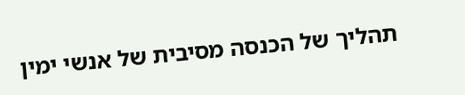תהליך של הכנסה מסיבית של אנשי ימין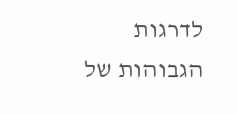לדרגות הגבוהות של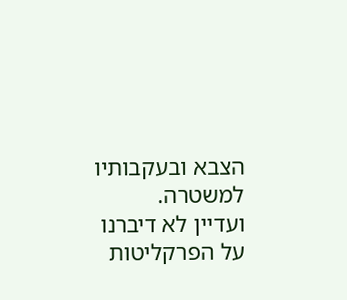הצבא ובעקבותיו למשטרה.
ועדיין לא דיברנו על הפרקליטות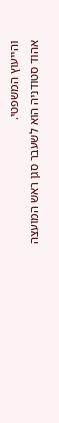והייעוץ המשפטי.
אהוד סטודניה הוא לשעבר סגן ראש המועצה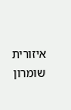איזורית שומרון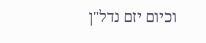וכיום יזם נדל"ן